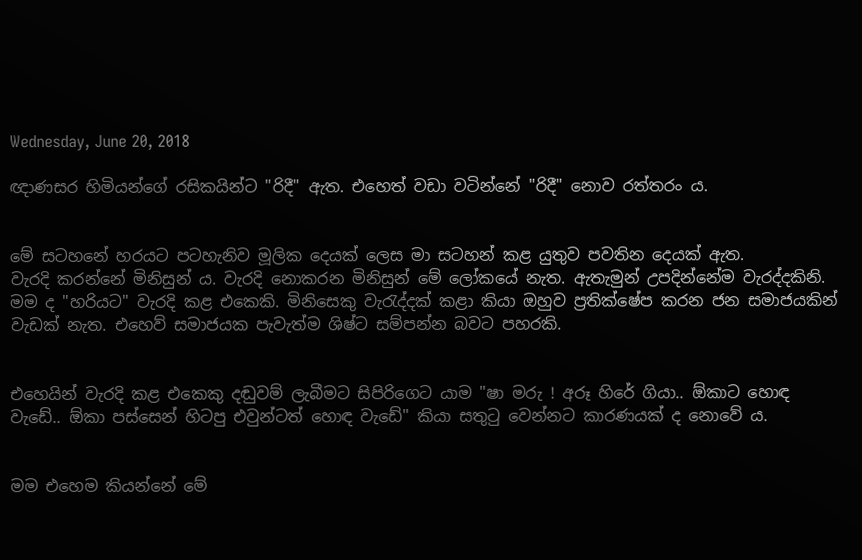Wednesday, June 20, 2018

ඥාණසර හිමියන්ගේ රසිකයින්ට "රිදී" ඇත. එහෙත් වඩා වටින්නේ "රිදී" නොව රත්තරං ය.


මේ සටහනේ හරයට පටහැනිව මූලික දෙයක් ලෙස මා සටහන් කළ යුතුව පවතින දෙයක් ඇත.
වැරදි කරන්නේ මිනිසුන් ය. වැරදි නොකරන මිනිසුන් මේ ලෝකයේ නැත. ඇතැමුන් උපදින්නේම වැරද්දකිනි. මම ද "හරියට" වැරදි කළ එකෙකි. මිනිසෙකු වැරැද්දක් කළා කියා ඔහුව ප්‍රතික්ෂේප කරන ජන සමාජයකින් වැඩක් නැත. එහෙව් සමාජයක පැවැත්ම ශිෂ්ට සම්පන්න බවට පහරකි.


එහෙයින් වැරදි කළ එකෙකු දඬුවම් ලැබීමට සිපිරිගෙට යාම "ෂා මරු ! අරූ හිරේ ගියා.. ඕකාට හොඳ වැඩේ.. ඕකා පස්සෙන් හිටපු එවුන්ටත් හොඳ වැඩේ" කියා සතුටු වෙන්නට කාරණයක් ද නොවේ ය.


මම එහෙම කියන්නේ මේ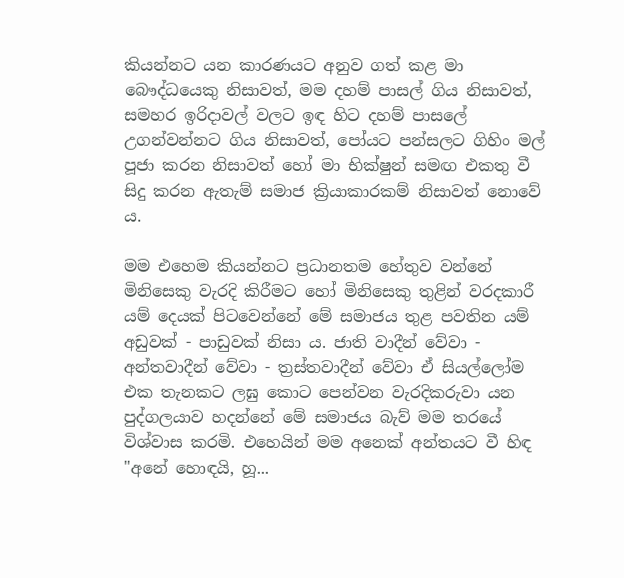කියන්නට යන කාරණයට අනුව ගත් කළ මා බෞද්ධයෙකු නිසාවත්, මම දහම් පාසල් ගිය නිසාවත්, සමහර ඉරිදාවල් වලට ඉඳ හිට දහම් පාසලේ උගන්වන්නට ගිය නිසාවත්, පෝයට පන්සලට ගිහිං මල් පූජා කරන නිසාවත් හෝ මා භික්ෂුන් සමඟ එකතු වී සිදු කරන ඇතැම් සමාජ ක්‍රියාකාරකම් නිසාවත් නොවේ ය.

මම එහෙම කියන්නට ප්‍රධානතම හේතුව වන්නේ මිනිසෙකු වැරදි කිරීමට හෝ මිනිසෙකු තුළින් වරදකාරී යම් දෙයක් පිටවෙන්නේ මේ සමාජය තුළ පවතින යම් අඩුවක් - පාඩුවක් නිසා ය. ජාති වාදීන් වේවා - අන්තවාදීන් වේවා - ත්‍රස්තවාදීන් වේවා ඒ සියල්ලෝම එක තැනකට ලඝු කොට පෙන්වන වැරදිකරුවා යන පුද්ගලයාව හදන්නේ මේ සමාජය බැව් මම තරයේ විශ්වාස කරමි. එහෙයින් මම අනෙක් අන්තයට වී හිඳ "අනේ හොඳයි, හූ...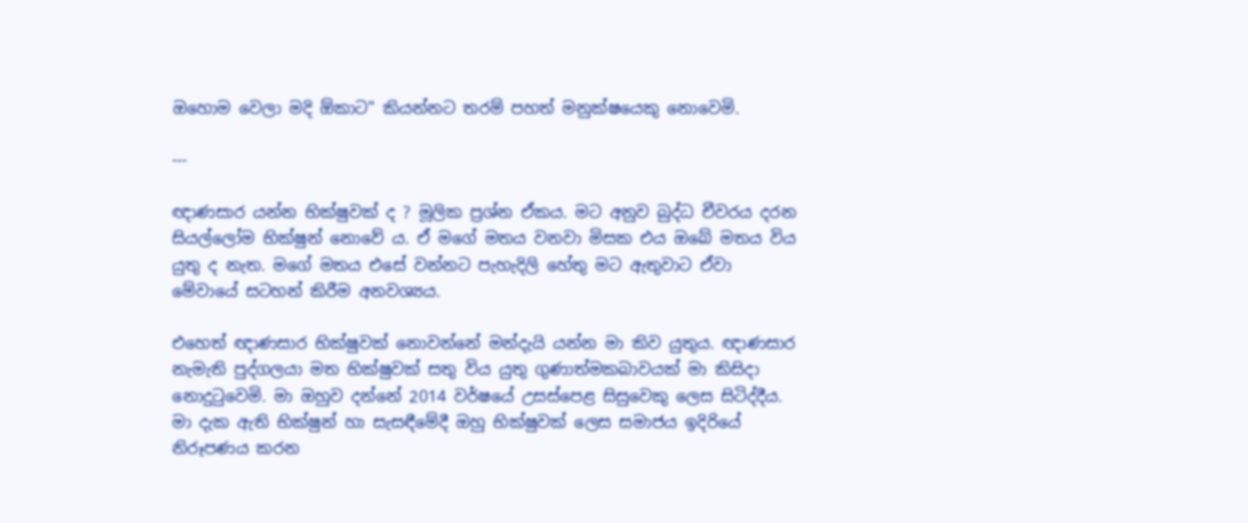ඔහොම වෙලා මදි ඕකාට" කියන්නට තරම් පහත් මනුක්ෂයෙකු නොවෙමි.

---

ඥාණසාර යන්න භික්ෂුවක් ද ? මූලික ප්‍රශ්න ඒකය. මට අනුව බුද්ධ චීවරය දරන සියල්ලෝම භික්ෂුන් නොවේ ය. ඒ මගේ මතය වනවා මිසක එය ඔබේ මතය විය යුතු ද නැත. මගේ මතය එසේ වන්නට පැහැදිලි හේතු මට ඇතුවාට ඒවා මේවායේ සටහන් කිරීම අනවශ්‍යය.

එහෙත් ඥාණසාර භික්ෂුවක් නොවන්නේ මන්දැයි යන්න මා කිව යුතුය. ඥාණසාර නැමැති පුද්ගලයා මත භික්ෂුවක් සතු විය යුතු ගුණාත්මකබාවයක් මා කිසිදා නොදුටුවෙමි. මා ඔහුව දන්නේ 2014 වර්ෂයේ උසස්පෙළ සිසුවෙකු ලෙස සිටිද්දීය. මා දැක ඇති භික්ෂුන් හා සැසඳීමේදී ඔහු භික්ෂුවක් ලෙස සමාජය ඉදිරියේ නිරූපණය කරන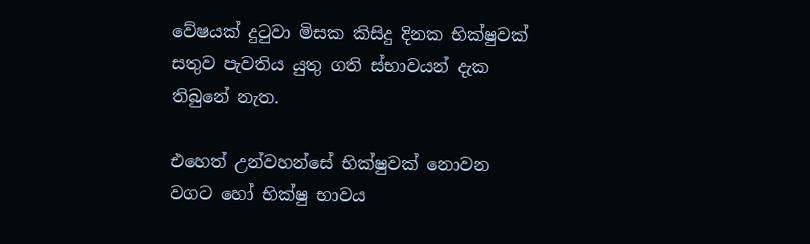වේෂයක් දුටුවා මිසක කිසිදු දිනක භික්ෂුවක් සතුව පැවතිය යුතු ගති ස්භාවයන් දැක තිබුනේ නැත.

එහෙත් උන්වහන්සේ භික්ෂුවක් නොවන වගට හෝ භික්ෂු භාවය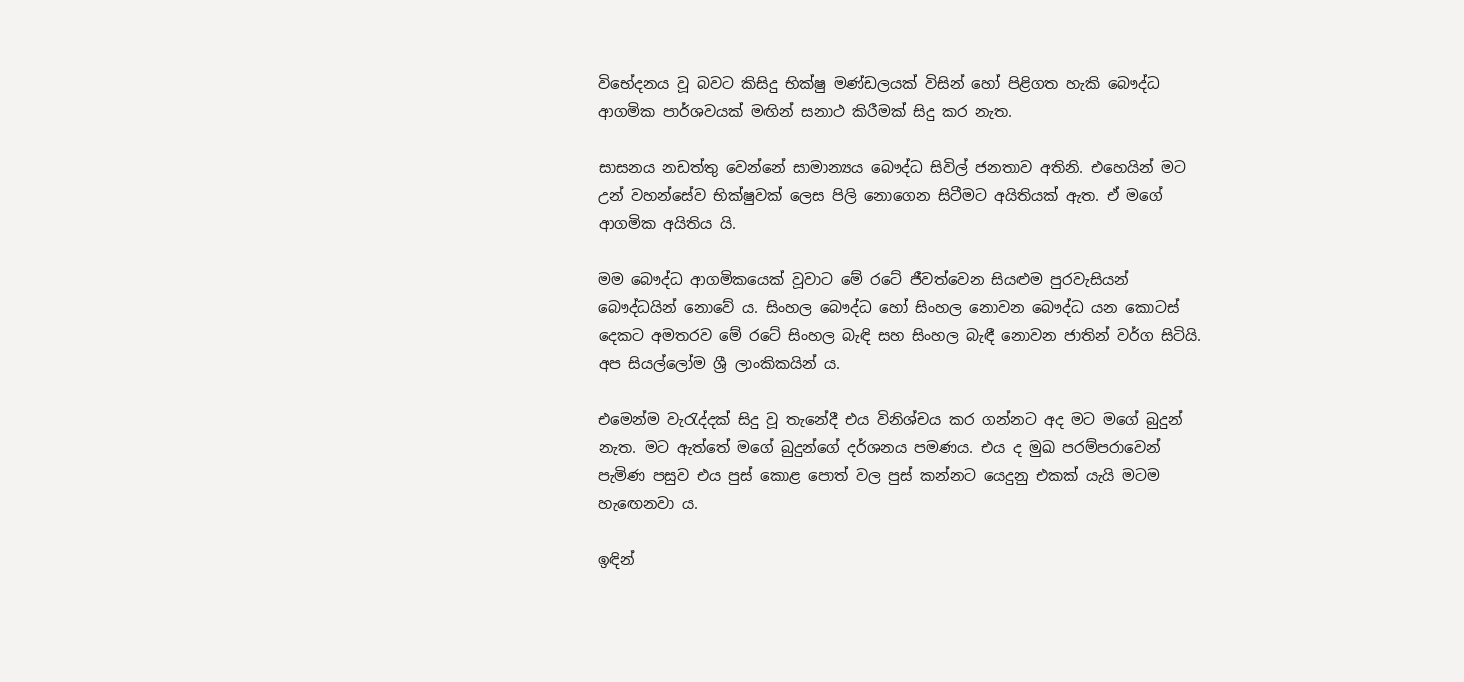විභේදනය වූ බවට කිසිදු භික්ෂු මණ්ඩලයක් විසින් හෝ පිළිගත හැකි බෞද්ධ ආගමික පාර්ශවයක් මඟින් සනාථ කිරීමක් සිදු කර නැත.

සාසනය නඩත්තු වෙන්නේ සාමාන්‍යය බෞද්ධ සිවිල් ජනතාව අතිනි. එහෙයින් මට උන් වහන්සේව භික්ෂුවක් ලෙස පිලි නොගෙන සිටීමට අයිතියක් ඇත. ඒ මගේ ආගමික අයිතිය යි.

මම බෞද්ධ ආගමිකයෙක් වූවාට මේ රටේ ජීවත්වෙන සියළුම පුරවැසියන් බෞද්ධයින් නොවේ ය. සිංහල බෞද්ධ හෝ සිංහල නොවන බෞද්ධ යන කොටස් දෙකට අමතරව මේ රටේ සිංහල බැඳි සහ සිංහල බැඳී නොවන ජාතින් වර්ග සිටියි. අප සියල්ලෝම ශ්‍රී ලාංකිකයින් ය.

එමෙන්ම වැරැද්දක් සිදු වූ තැනේදී එය විනිශ්චය කර ගන්නට අද මට මගේ බුදුන් නැත. මට ඇත්තේ මගේ බුදුන්ගේ දර්ශනය පමණය. එය ද මුඛ පරම්පරාවෙන් පැමිණ පසුව එය පුස් කොළ පොත් වල පුස් කන්නට යෙදුනු එකක් යැයි මටම හැඟෙනවා ය.

ඉඳින්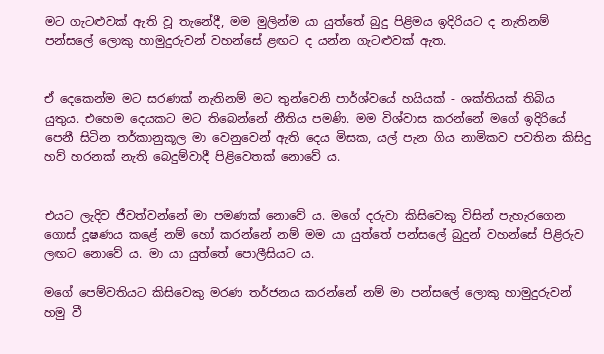මට ගැටළුවක් ඇති වූ තැනේදී, මම මුලින්ම යා යුත්තේ බුදු පිළිමය ඉදිරියට ද නැතිනම් පන්සලේ ලොකු හාමුදුරුවන් වහන්සේ ළඟට ද යන්න ගැටළුවක් ඇත.


ඒ දෙකෙන්ම මට සරණක් නැතිනම් මට තුන්වෙනි පාර්ශ්වයේ හයියක් - ශක්තියක් තිබිය යුතුය. එහෙම දෙයකට මට තිබෙන්නේ නීතිය පමණි. මම විශ්වාස කරන්නේ මගේ ඉදිරියේ පෙනී සිටින තර්කානුකූල මා වෙනුවෙන් ඇති දෙය මිසක, යල් පැන ගිය නාමිකව පවතින කිසිදු හව් හරනක් නැති බෙදුම්වාදී පිළිවෙතක් නොවේ ය.


එයට ලැදිව ජීවත්වන්නේ මා පමණක් නොවේ ය. මගේ දරුවා කිසිවෙකු විසින් පැහැරගෙන ගොස් දූෂණය කළේ නම් හෝ කරන්නේ නම් මම යා යුත්තේ පන්සලේ බුදුන් වහන්සේ පිළිරුව ලඟට නොවේ ය. මා යා යුත්තේ පොලීසියට ය.

මගේ පෙම්වතියට කිසිවෙකු මරණ තර්ජනය කරන්නේ නම් මා පන්සලේ ලොකු හාමුදුරුවන් හමු වී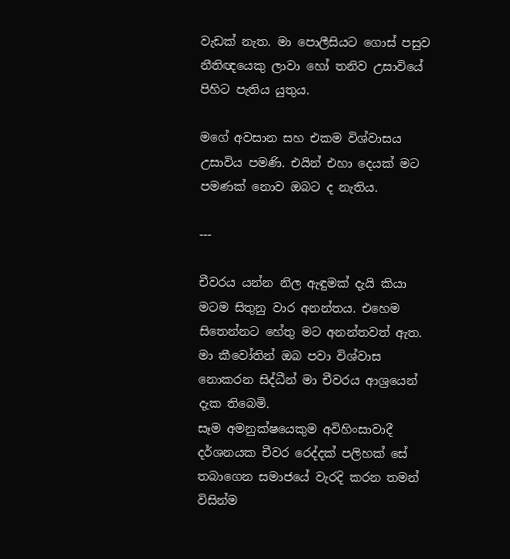වැඩක් නැත. මා පොලීසියට ගොස් පසුව නීතිඥයෙකු ලාවා හෝ තනිව උසාවියේ පිහිට පැතිය යුතුය.

මගේ අවසාන සහ එකම විශ්වාසය උසාවිය පමණි. එයින් එහා දෙයක් මට පමණක් නොව ඔබට ද නැතිය.

---

චීවරය යන්න නිල ඇඳුමක් දැයි කියා මටම සිතුනු වාර අනන්තය. එහෙම සිතෙන්නට හේතු මට අනන්තවත් ඇත. මා කීවෝතින් ඔබ පවා විශ්වාස නොකරන සිද්ධීන් මා චීවරය ආශ්‍රයෙන් දැක තිබෙමි.
සෑම අමනුක්ෂයෙකුම අවිහිංසාවාදී දර්ශනයක චීවර රෙද්දක් පලිහක් සේ තබාගෙන සමාජයේ වැරදි කරන තමන් විසින්ම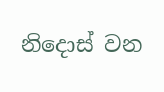නිදොස් වන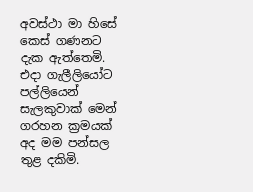අවස්ථා මා හිසේ කෙස් ගණනට දැක ඇත්තෙමි. එදා ගැලීලියෝට පල්ලියෙන් සැලකුවාක් මෙන් ගරහන ක්‍රමයක් අද මම පන්සල තුළ දකිමි.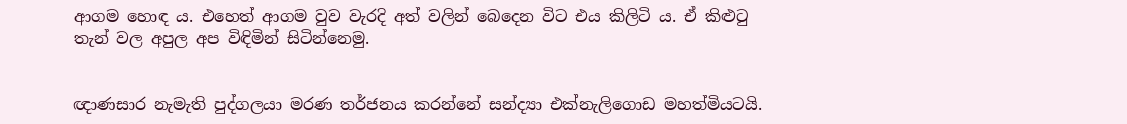ආගම හොඳ ය. එහෙත් ආගම වුව වැරදි අත් වලින් බෙදෙන විට එය කිලිටි ය. ඒ කිළුටු තැන් වල අපුල අප විඳිමින් සිටින්නෙමු.


ඥාණසාර නැමැති පුද්ගලයා මරණ තර්ජනය කරන්නේ සන්ද්‍යා එක්නැලිගොඩ මහත්මියටයි.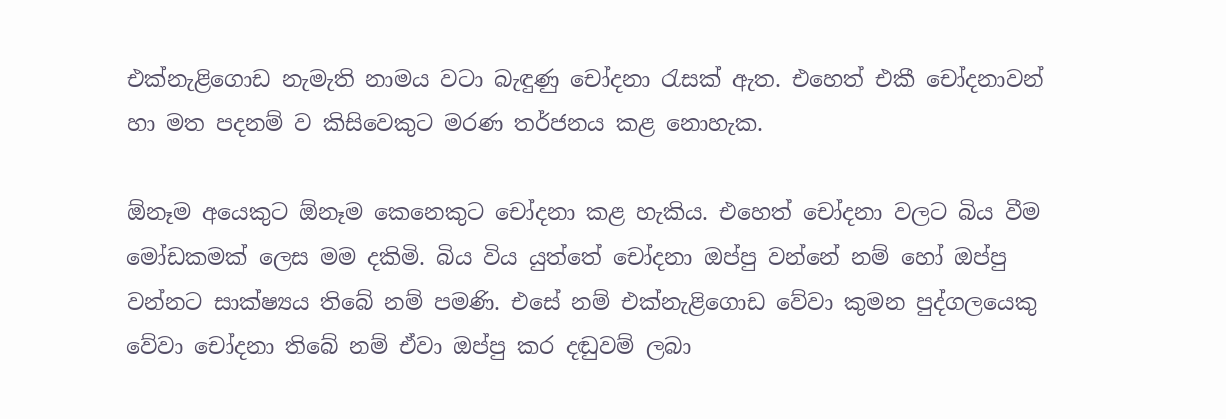එක්නැළිගොඩ නැමැති නාමය වටා බැඳුණු චෝදනා රැසක් ඇත. එහෙත් එකී චෝදනාවන් හා මත පදනම් ව කිසිවෙකුට මරණ තර්ජනය කළ නොහැක.

ඕනෑම අයෙකුට ඕනෑම කෙනෙකුට චෝදනා කළ හැකිය. එහෙත් චෝදනා වලට බිය වීම මෝඩකමක් ලෙස මම දකිමි. බිය විය යුත්තේ චෝදනා ඔප්පු වන්නේ නම් හෝ ඔප්පු වන්නට සාක්ෂ්‍යය තිබේ නම් පමණි. එසේ නම් එක්නැළිගොඩ වේවා කුමන පුද්ගලයෙකු වේවා චෝදනා තිබේ නම් ඒවා ඔප්පු කර දඬුවම් ලබා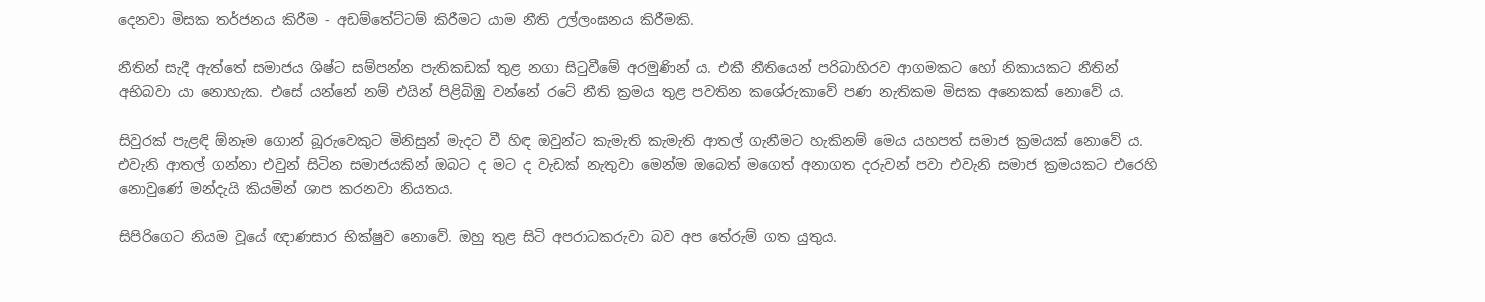දෙනවා මිසක තර්ජනය කිරීම - අඩම්තේට්ටම් කිරීමට යාම නීති උල්ලංඝනය කිරීමකි.

නීතින් සැදී ඇත්තේ සමාජය ශිෂ්ට සම්පන්න පැතිකඩක් තුළ නගා සිටුවීමේ අරමුණින් ය. එකී නීතියෙන් පරිබාහිරව ආගමකට හෝ නිකායකට නීතින් අභිබවා යා නොහැක. එසේ යන්නේ නම් එයින් පිළිබිඹු වන්නේ රටේ නීති ක්‍රමය තුළ පවතින කශේරුකාවේ පණ නැතිකම මිසක අනෙකක් නොවේ ය.

සිවුරක් පැළඳි ඕනෑම ගොන් බූරුවෙකුට මිනිසුන් මැදට වී හිඳ ඔවුන්ට කැමැති කැමැති ආතල් ගැනීමට හැකිනම් මෙය යහපත් සමාජ ක්‍රමයක් නොවේ ය. එවැනි ආතල් ගන්නා එවුන් සිටින සමාජයකින් ඔබට ද මට ද වැඩක් නැතුවා මෙන්ම ඔබෙත් මගෙත් අනාගත දරුවන් පවා එවැනි සමාජ ක්‍රමයකට එරෙහි නොවුණේ මන්දැයි කියමින් ශාප කරනවා නියතය.

සිපිරිගෙට නියම වූයේ ඥාණසාර භික්ෂුව නොවේ. ඔහු තුළ සිටි අපරාධකරුවා බව අප තේරුම් ගත යුතුය.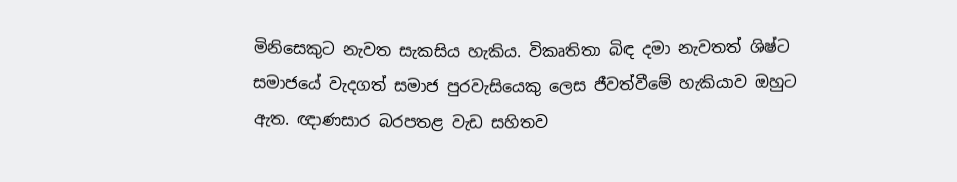මිනිසෙකුට නැවත සැකසිය හැකිය. විකෘතිතා බිඳ දමා නැවතත් ශිෂ්ට සමාජයේ වැදගත් සමාජ පුරවැසියෙකු ලෙස ජීවත්වීමේ හැකියාව ඔහුට ඇත. ඥාණසාර බරපතළ වැඩ සහිතව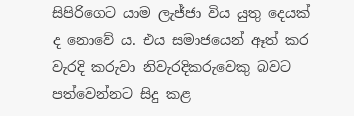සිපිරිගෙට යාම ලැජ්ජා විය යුතු දෙයක් ද නොවේ ය. එය සමාජයෙන් ඈත් කර වැරදි කරුවා නිවැරදිකරුවෙකු බවට පත්වෙන්නට සිදු කළ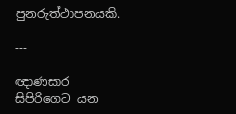පුනරුත්ථාපනයකි.

---

ඥාණසාර සිපිරිගෙට යන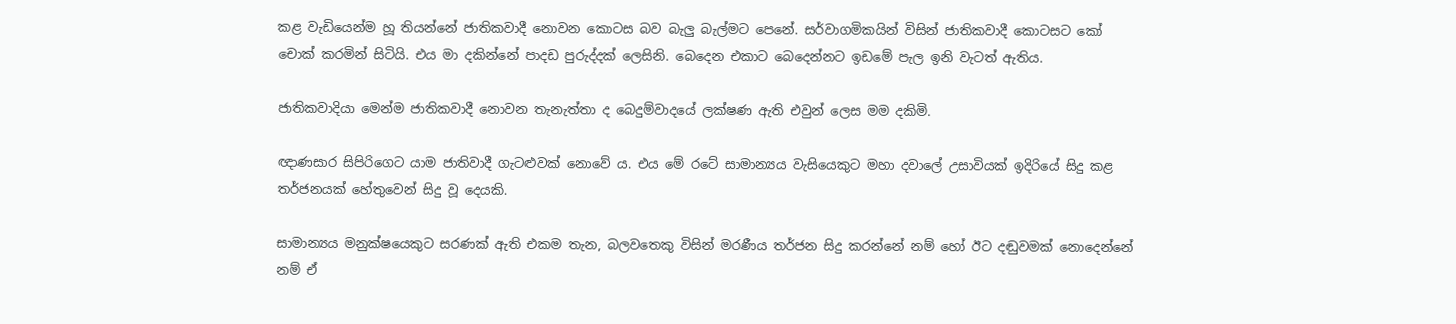කළ වැඩියෙන්ම හූ තියන්නේ ජාතිකවාදී නොවන කොටස බව බැලු බැල්මට පෙනේ. සර්වාගමිකයින් විසින් ජාතිකවාදී කොටසට කෝ චොක් කරමින් සිටියි. එය මා දකින්නේ පාදඩ පුරුද්දක් ලෙසිනි. බෙදෙන එකාට බෙදෙන්නට ඉඩමේ පැල ඉනි වැටත් ඇතිය.

ජාතිකවාදියා මෙන්ම ජාතිකවාදී නොවන තැනැත්තා ද බෙදුම්වාදයේ ලක්ෂණ ඇති එවුන් ලෙස මම දකිමි.

ඥාණසාර සිපිරිගෙට යාම ජාතිවාදී ගැටළුවක් නොවේ ය. එය මේ රටේ සාමාන්‍යය වැසියෙකුට මහා දවාලේ උසාවියක් ඉදිරියේ සිදු කළ තර්ජනයක් හේතුවෙන් සිදු වූ දෙයකි.

සාමාන්‍යය මනුක්ෂයෙකුට සරණක් ඇති එකම තැන, බලවතෙකු විසින් මරණීය තර්ජන සිදු කරන්නේ නම් හෝ ඊට දඬුවමක් නොදෙන්නේ නම් ඒ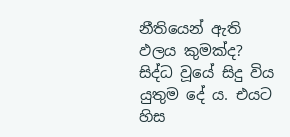නීතියෙන් ඇති ඵලය කුමක්ද? සිද්ධ වූයේ සිදු විය යුතුම දේ ය. එයට හිස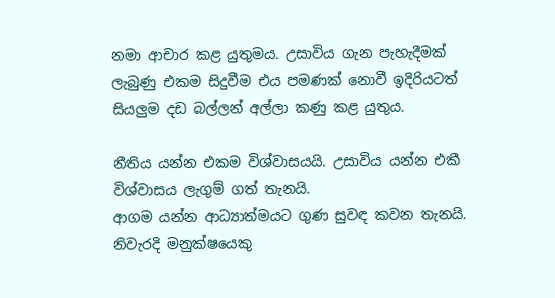නමා ආචාර කළ යුතුමය. උසාවිය ගැන පැහැදීමක් ලැබුණු එකම සිදුවීම එය පමණක් නොවී ඉදිරියටත් සියලුම දඩ බල්ලන් අල්ලා කණු කළ යුතුය.

නීතිය යන්න එකම විශ්වාසයයි. උසාවිය යන්න එකී විශ්වාසය ලැගුම් ගත් තැනයි.
ආගම යන්න ආධ්‍යාත්මයට ගුණ සුවඳ කවන තැනයි. නිවැරදි මනුක්ෂයෙකු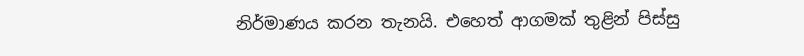නිර්මාණය කරන තැනයි. එහෙත් ආගමක් තුළින් පිස්සු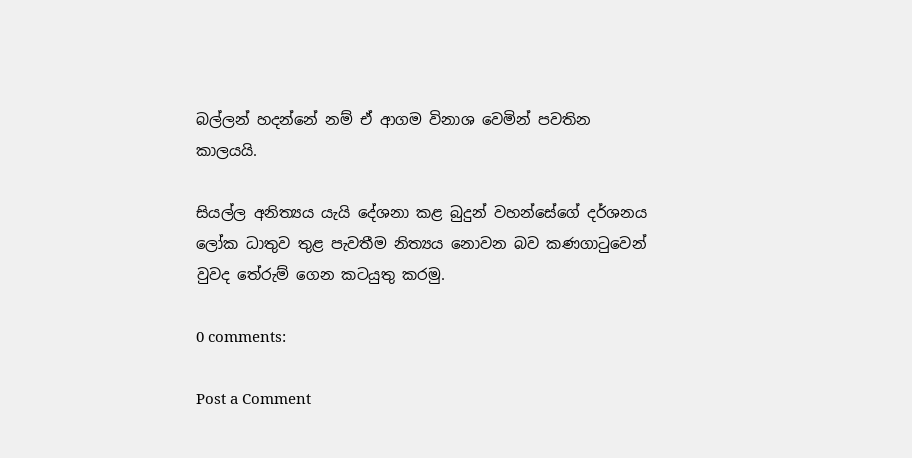බල්ලන් හදන්නේ නම් ඒ ආගම විනාශ වෙමින් පවතින කාලයයි.

සියල්ල අනිත්‍යය යැයි දේශනා කළ බුදුන් වහන්සේගේ දර්ශනය ලෝක ධාතුව තුළ පැවතීම නිත්‍යය නොවන බව කණගාටුවෙන් වුවද තේරුම් ගෙන කටයුතු කරමු.

0 comments:

Post a Comment